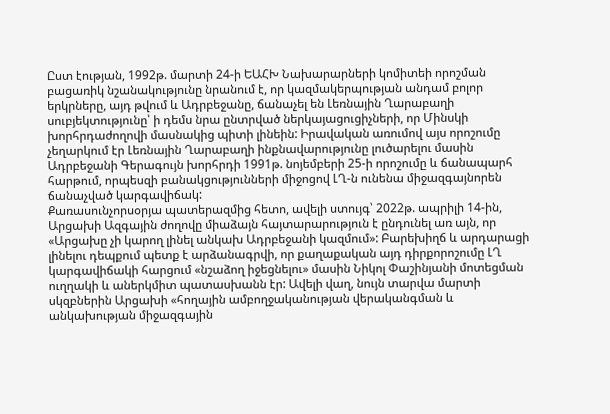Ըստ էության, 1992թ. մարտի 24-ի ԵԱՀԽ Նախարարների կոմիտեի որոշման բացառիկ նշանակությունը նրանում է, որ կազմակերպության անդամ բոլոր երկրները, այդ թվում և Ադրբեջանը, ճանաչել են Լեռնային Ղարաբաղի սուբյեկտությունը՝ ի դեմս նրա ընտրված ներկայացուցիչների, որ Մինսկի խորհրդաժողովի մասնակից պիտի լինեին: Իրավական առումով այս որոշումը չեղարկում էր Լեռնային Ղարաբաղի ինքնավարությունը լուծարելու մասին Ադրբեջանի Գերագույն խորհրդի 1991թ. նոյեմբերի 25-ի որոշումը և ճանապարհ հարթում, որպեսզի բանակցությունների միջոցով ԼՂ-ն ունենա միջազգայնորեն ճանաչված կարգավիճակ:
Քառասունչորսօրյա պատերազմից հետո, ավելի ստույգ՝ 2022թ. ապրիլի 14-ին, Արցախի Ազգային ժողովը միաձայն հայտարարություն է ընդունել առ այն, որ «Արցախը չի կարող լինել անկախ Ադրբեջանի կազմում»: Բարեխիղճ և արդարացի լինելու դեպքում պետք է արձանագրվի, որ քաղաքական այդ դիրքորոշումը ԼՂ կարգավիճակի հարցում «նշաձող իջեցնելու» մասին Նիկոլ Փաշինյանի մոտեցման ուղղակի և աներկմիտ պատասխանն էր: Ավելի վաղ, նույն տարվա մարտի սկզբներին Արցախի «հողային ամբողջականության վերականգման և անկախության միջազգային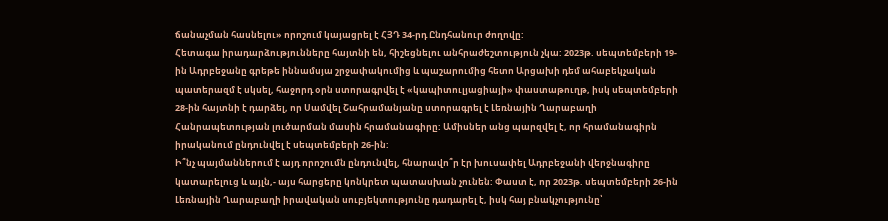ճանաչման հասնելու» որոշում կայացրել է ՀՅԴ 34-րդ Ընդհանուր ժողովը:
Հետագա իրադարձությունները հայտնի են, հիշեցնելու անհրաժեշտություն չկա: 2023թ. սեպտեմբերի 19-ին Ադրբեջանը գրեթե իննամսյա շրջափակումից և պաշարումից հետո Արցախի դեմ ահաբեկչական պատերազմ է սկսել, հաջորդ օրն ստորագրվել է «կապիտուլյացիայի» փաստաթուղթ, իսկ սեպտեմբերի 28-ին հայտնի է դարձել, որ Սամվել Շահրամանյանը ստորագրել է Լեռնային Ղարաբաղի Հանրապետության լուծարման մասին հրամանագիրը: Ամիսներ անց պարզվել է, որ հրամանագիրն իրականում ընդունվել է սեպտեմբերի 26-ին:
Ի՞նչ պայմաններում է այդ որոշումն ընդունվել, հնարավո՞ր էր խուսափել Ադրբեջանի վերջնագիրը կատարելուց և այլն,- այս հարցերը կոնկրետ պատասխան չունեն: Փաստ է, որ 2023թ. սեպտեմբերի 26-ին Լեռնային Ղարաբաղի իրավական սուբյեկտությունը դադարել է, իսկ հայ բնակչությունը՝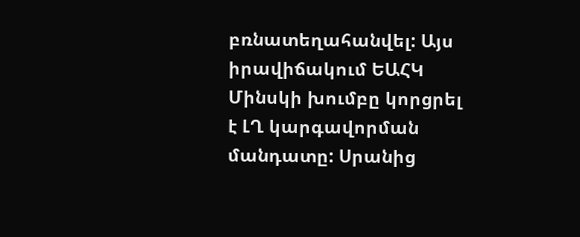բռնատեղահանվել: Այս իրավիճակում ԵԱՀԿ Մինսկի խումբը կորցրել է ԼՂ կարգավորման մանդատը: Սրանից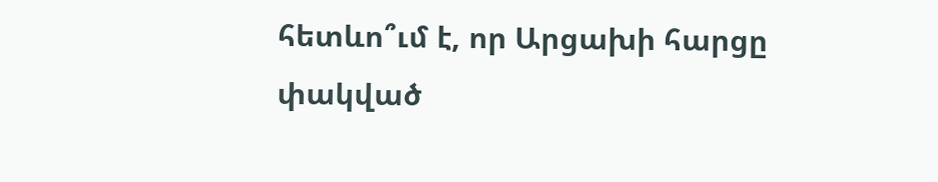հետևո՞ւմ է, որ Արցախի հարցը փակված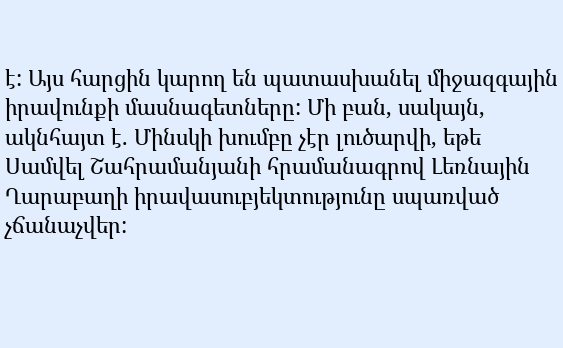է: Այս հարցին կարող են պատասխանել միջազգային իրավունքի մասնագետները: Մի բան, սակայն, ակնհայտ է. Մինսկի խումբը չէր լուծարվի, եթե Սամվել Շահրամանյանի հրամանագրով Լեռնային Ղարաբաղի իրավասուբյեկտությունը սպառված չճանաչվեր: